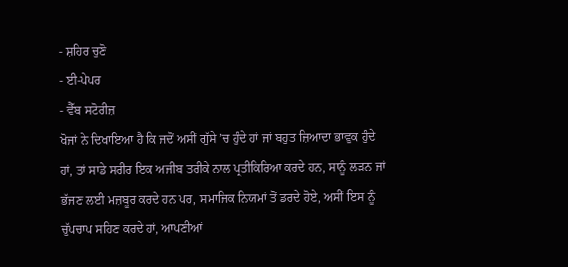- ਸ਼ਹਿਰ ਚੁਣੋ
- ਈ-ਪੇਪਰ
- ਵੈੱਬ ਸਟੋਰੀਜ਼
ਖੋਜਾਂ ਨੇ ਦਿਖਾਇਆ ਹੈ ਕਿ ਜਦੋਂ ਅਸੀਂ ਗੁੱਸੇ ’ਚ ਹੁੰਦੇ ਹਾਂ ਜਾਂ ਬਹੁਤ ਜ਼ਿਆਦਾ ਭਾਵੁਕ ਹੁੰਦੇ ਹਾਂ, ਤਾਂ ਸਾਡੇ ਸਰੀਰ ਇਕ ਅਜੀਬ ਤਰੀਕੇ ਨਾਲ ਪ੍ਰਤੀਕਿਰਿਆ ਕਰਦੇ ਹਨ, ਸਾਨੂੰ ਲੜਨ ਜਾਂ ਭੱਜਣ ਲਈ ਮਜ਼ਬੂਰ ਕਰਦੇ ਹਨ ਪਰ, ਸਮਾਜਿਕ ਨਿਯਮਾਂ ਤੋਂ ਡਰਦੇ ਹੋਏ, ਅਸੀਂ ਇਸ ਨੂੰ ਚੁੱਪਚਾਪ ਸਹਿਣ ਕਰਦੇ ਹਾਂ, ਆਪਣੀਆਂ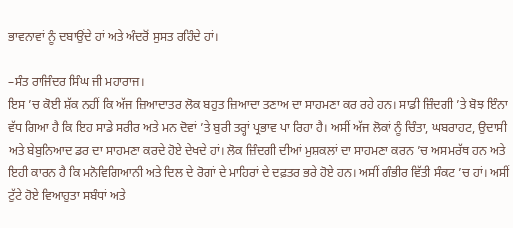ਭਾਵਨਾਵਾਂ ਨੂੰ ਦਬਾਉਂਦੇ ਹਾਂ ਅਤੇ ਅੰਦਰੋਂ ਸੁਸਤ ਰਹਿੰਦੇ ਹਾਂ।

–ਸੰਤ ਰਾਜਿੰਦਰ ਸਿੰਘ ਜੀ ਮਹਾਰਾਜ।
ਇਸ ’ਚ ਕੋਈ ਸ਼ੱਕ ਨਹੀਂ ਕਿ ਅੱਜ ਜ਼ਿਆਦਾਤਰ ਲੋਕ ਬਹੁਤ ਜ਼ਿਆਦਾ ਤਣਾਅ ਦਾ ਸਾਹਮਣਾ ਕਰ ਰਹੇ ਹਨ। ਸਾਡੀ ਜ਼ਿੰਦਗੀ ’ਤੇ ਬੋਝ ਇੰਨਾ ਵੱਧ ਗਿਆ ਹੈ ਕਿ ਇਹ ਸਾਡੇ ਸਰੀਰ ਅਤੇ ਮਨ ਦੋਵਾਂ ’ਤੇ ਬੁਰੀ ਤਰ੍ਹਾਂ ਪ੍ਰਭਾਵ ਪਾ ਰਿਹਾ ਹੈ। ਅਸੀਂ ਅੱਜ ਲੋਕਾਂ ਨੂੰ ਚਿੰਤਾ, ਘਬਰਾਹਟ, ਉਦਾਸੀ ਅਤੇ ਬੇਬੁਨਿਆਦ ਡਰ ਦਾ ਸਾਹਮਣਾ ਕਰਦੇ ਹੋਏ ਦੇਖਦੇ ਹਾਂ। ਲੋਕ ਜ਼ਿੰਦਗੀ ਦੀਆਂ ਮੁਸ਼ਕਲਾਂ ਦਾ ਸਾਹਮਣਾ ਕਰਨ ’ਚ ਅਸਮਰੱਥ ਹਨ ਅਤੇ ਇਹੀ ਕਾਰਨ ਹੈ ਕਿ ਮਨੋਵਿਗਿਆਨੀ ਅਤੇ ਦਿਲ ਦੇ ਰੋਗਾਂ ਦੇ ਮਾਹਿਰਾਂ ਦੇ ਦਫ਼ਤਰ ਭਰੇ ਹੋਏ ਹਨ। ਅਸੀਂ ਗੰਭੀਰ ਵਿੱਤੀ ਸੰਕਟ ’ਚ ਹਾਂ। ਅਸੀਂ ਟੁੱਟੇ ਹੋਏ ਵਿਆਹੁਤਾ ਸਬੰਧਾਂ ਅਤੇ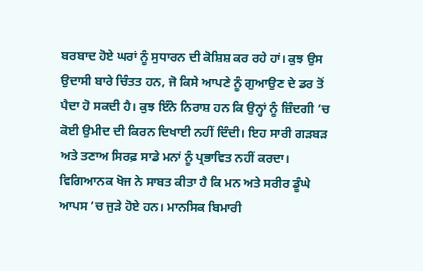ਬਰਬਾਦ ਹੋਏ ਘਰਾਂ ਨੂੰ ਸੁਧਾਰਨ ਦੀ ਕੋਸ਼ਿਸ਼ ਕਰ ਰਹੇ ਹਾਂ। ਕੁਝ ਉਸ ਉਦਾਸੀ ਬਾਰੇ ਚਿੰਤਤ ਹਨ, ਜੋ ਕਿਸੇ ਆਪਣੇ ਨੂੰ ਗੁਆਉਣ ਦੇ ਡਰ ਤੋਂ ਪੈਦਾ ਹੋ ਸਕਦੀ ਹੈ। ਕੁਝ ਇੰਨੇ ਨਿਰਾਸ਼ ਹਨ ਕਿ ਉਨ੍ਹਾਂ ਨੂੰ ਜ਼ਿੰਦਗੀ ’ਚ ਕੋਈ ਉਮੀਦ ਦੀ ਕਿਰਨ ਦਿਖਾਈ ਨਹੀਂ ਦਿੰਦੀ। ਇਹ ਸਾਰੀ ਗੜਬੜ ਅਤੇ ਤਣਾਅ ਸਿਰਫ਼ ਸਾਡੇ ਮਨਾਂ ਨੂੰ ਪ੍ਰਭਾਵਿਤ ਨਹੀਂ ਕਰਦਾ। ਵਿਗਿਆਨਕ ਖੋਜ ਨੇ ਸਾਬਤ ਕੀਤਾ ਹੈ ਕਿ ਮਨ ਅਤੇ ਸਰੀਰ ਡੂੰਘੇ ਆਪਸ ’ਚ ਜੁੜੇ ਹੋਏ ਹਨ। ਮਾਨਸਿਕ ਬਿਮਾਰੀ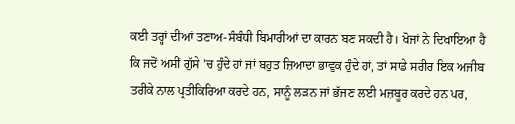ਕਈ ਤਰ੍ਹਾਂ ਦੀਆਂ ਤਣਾਅ-ਸੰਬੰਧੀ ਬਿਮਾਰੀਆਂ ਦਾ ਕਾਰਨ ਬਣ ਸਕਦੀ ਹੈ। ਖੋਜਾਂ ਨੇ ਦਿਖਾਇਆ ਹੈ ਕਿ ਜਦੋਂ ਅਸੀਂ ਗੁੱਸੇ ’ਚ ਹੁੰਦੇ ਹਾਂ ਜਾਂ ਬਹੁਤ ਜ਼ਿਆਦਾ ਭਾਵੁਕ ਹੁੰਦੇ ਹਾਂ, ਤਾਂ ਸਾਡੇ ਸਰੀਰ ਇਕ ਅਜੀਬ ਤਰੀਕੇ ਨਾਲ ਪ੍ਰਤੀਕਿਰਿਆ ਕਰਦੇ ਹਨ, ਸਾਨੂੰ ਲੜਨ ਜਾਂ ਭੱਜਣ ਲਈ ਮਜ਼ਬੂਰ ਕਰਦੇ ਹਨ ਪਰ,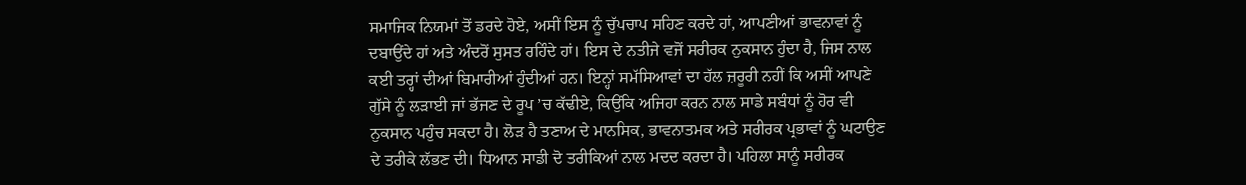ਸਮਾਜਿਕ ਨਿਯਮਾਂ ਤੋਂ ਡਰਦੇ ਹੋਏ, ਅਸੀਂ ਇਸ ਨੂੰ ਚੁੱਪਚਾਪ ਸਹਿਣ ਕਰਦੇ ਹਾਂ, ਆਪਣੀਆਂ ਭਾਵਨਾਵਾਂ ਨੂੰ ਦਬਾਉਂਦੇ ਹਾਂ ਅਤੇ ਅੰਦਰੋਂ ਸੁਸਤ ਰਹਿੰਦੇ ਹਾਂ। ਇਸ ਦੇ ਨਤੀਜੇ ਵਜੋਂ ਸਰੀਰਕ ਨੁਕਸਾਨ ਹੁੰਦਾ ਹੈ, ਜਿਸ ਨਾਲ ਕਈ ਤਰ੍ਹਾਂ ਦੀਆਂ ਬਿਮਾਰੀਆਂ ਹੁੰਦੀਆਂ ਹਨ। ਇਨ੍ਹਾਂ ਸਮੱਸਿਆਵਾਂ ਦਾ ਹੱਲ ਜ਼ਰੂਰੀ ਨਹੀਂ ਕਿ ਅਸੀਂ ਆਪਣੇ ਗੁੱਸੇ ਨੂੰ ਲੜਾਈ ਜਾਂ ਭੱਜਣ ਦੇ ਰੂਪ ’ਚ ਕੱਢੀਏ, ਕਿਉਂਕਿ ਅਜਿਹਾ ਕਰਨ ਨਾਲ ਸਾਡੇ ਸਬੰਧਾਂ ਨੂੰ ਹੋਰ ਵੀ ਨੁਕਸਾਨ ਪਹੁੰਚ ਸਕਦਾ ਹੈ। ਲੋੜ ਹੈ ਤਣਾਅ ਦੇ ਮਾਨਸਿਕ, ਭਾਵਨਾਤਮਕ ਅਤੇ ਸਰੀਰਕ ਪ੍ਰਭਾਵਾਂ ਨੂੰ ਘਟਾਉਣ ਦੇ ਤਰੀਕੇ ਲੱਭਣ ਦੀ। ਧਿਆਨ ਸਾਡੀ ਦੋ ਤਰੀਕਿਆਂ ਨਾਲ ਮਦਦ ਕਰਦਾ ਹੈ। ਪਹਿਲਾ ਸਾਨੂੰ ਸਰੀਰਕ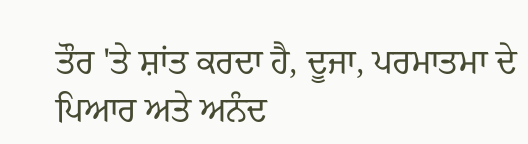ਤੌਰ 'ਤੇ ਸ਼ਾਂਤ ਕਰਦਾ ਹੈ, ਦੂਜਾ, ਪਰਮਾਤਮਾ ਦੇ ਪਿਆਰ ਅਤੇ ਅਨੰਦ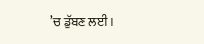’ਚ ਡੁੱਬਣ ਲਈ।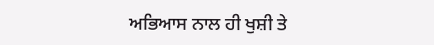ਅਭਿਆਸ ਨਾਲ ਹੀ ਖੁਸ਼ੀ ਤੇ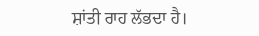ਸ਼ਾਂਤੀ ਰਾਹ ਲੱਭਦਾ ਹੈ।